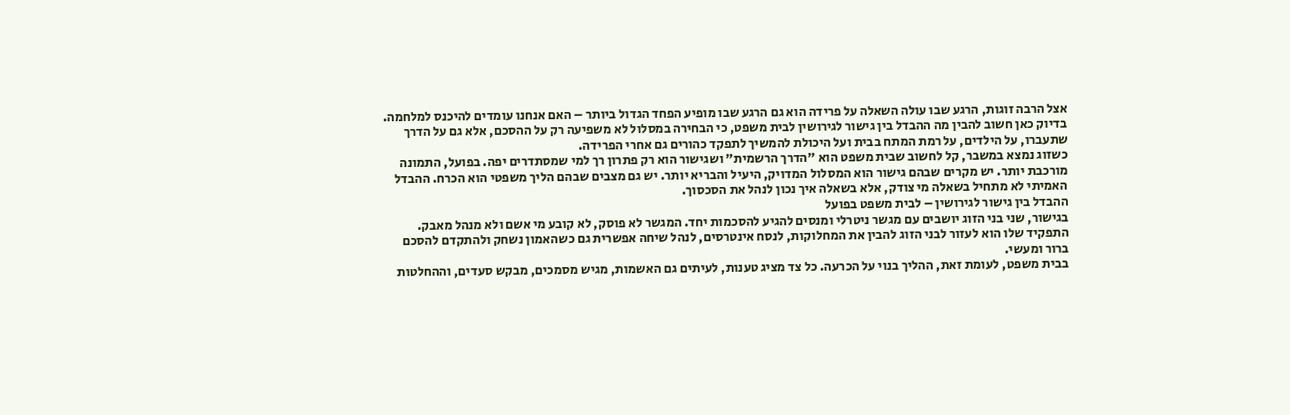אצל הרבה זוגות, הרגע שבו עולה השאלה על פרידה הוא גם הרגע שבו מופיע הפחד הגדול ביותר – האם אנחנו עומדים להיכנס למלחמה. בדיוק כאן חשוב להבין מה ההבדל בין גישור לגירושין לבית משפט, כי הבחירה במסלול לא משפיעה רק על ההסכם, אלא גם על הדרך שתעברו, על הילדים, על רמת המתח בבית ועל היכולת להמשיך לתפקד כהורים גם אחרי הפרידה.
כשזוג נמצא במשבר, קל לחשוב שבית משפט הוא "הדרך הרשמית" ושגישור הוא רק פתרון רך למי שמסתדרים יפה. בפועל, התמונה מורכבת יותר. יש מקרים שבהם גישור הוא המסלול המדויק, היעיל והבריא יותר. יש גם מצבים שבהם הליך משפטי הוא הכרח. ההבדל האמיתי לא מתחיל בשאלה מי צודק, אלא בשאלה איך נכון לנהל את הסכסוך.
ההבדל בין גישור לגירושין – לבית משפט בפועל
בגישור, שני בני הזוג יושבים עם מגשר ניטרלי ומנסים להגיע להסכמות יחד. המגשר לא פוסק, לא קובע מי אשם ולא מנהל מאבק. התפקיד שלו הוא לעזור לבני הזוג להבין את המחלוקות, לנסח אינטרסים, לנהל שיחה אפשרית גם כשהאמון נשחק ולהתקדם להסכם ברור ומעשי.
בבית משפט, לעומת זאת, ההליך בנוי על הכרעה. כל צד מציג טענות, לעיתים גם האשמות, מגיש מסמכים, מבקש סעדים, וההחלטות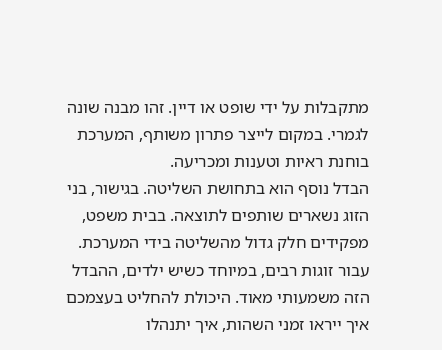מתקבלות על ידי שופט או דיין. זהו מבנה שונה לגמרי. במקום לייצר פתרון משותף, המערכת בוחנת ראיות וטענות ומכריעה.
הבדל נוסף הוא בתחושת השליטה. בגישור, בני הזוג נשארים שותפים לתוצאה. בבית משפט, מפקידים חלק גדול מהשליטה בידי המערכת. עבור זוגות רבים, במיוחד כשיש ילדים, ההבדל הזה משמעותי מאוד. היכולת להחליט בעצמכם איך ייראו זמני השהות, איך יתנהלו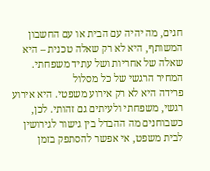חגים, מה יהיה עם הבית או עם החשבון המשותף, היא לא רק שאלה טכנית – היא שאלה של אחריות ושל עתיד משפחתי.
המחיר הרגשי של כל מסלול
פרידה היא לא רק אירוע משפטי. היא אירוע רגשי, משפחתי ולעיתים גם זהותי. לכן, כשבוחנים מה ההבדל בין גישור לגירושין לבית משפט, אי אפשר להסתפק בזמן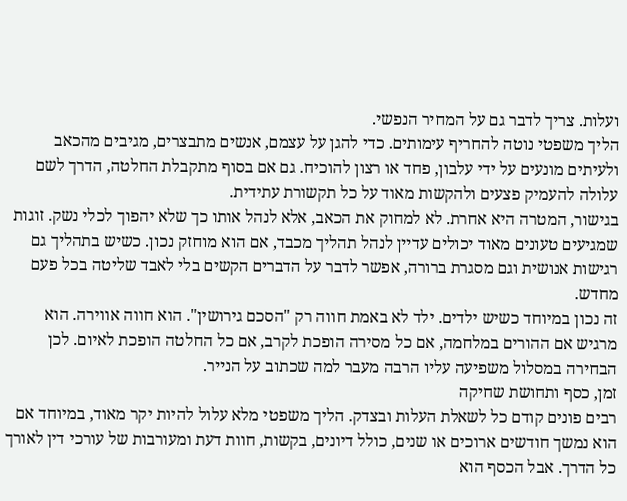ועלות. צריך לדבר גם על המחיר הנפשי.
הליך משפטי נוטה להחריף עימותים. כדי להגן על עצמם, אנשים מתבצרים, מגיבים מהכאב ולעיתים מונעים על ידי עלבון, פחד או רצון להוכיח. גם אם בסוף מתקבלת החלטה, הדרך לשם עלולה להעמיק פצעים ולהקשות מאוד על כל תקשורת עתידית.
בגישור, המטרה היא אחרת. לא למחוק את הכאב, אלא לנהל אותו כך שלא יהפוך לכלי נשק. זוגות שמגיעים טעונים מאוד יכולים עדיין לנהל תהליך מכבד, אם הוא מוחזק נכון. כשיש בתהליך גם רגישות אנושית וגם מסגרת ברורה, אפשר לדבר על הדברים הקשים בלי לאבד שליטה בכל פעם מחדש.
זה נכון במיוחד כשיש ילדים. ילד לא באמת חווה רק "הסכם גירושין". הוא חווה אווירה. הוא מרגיש אם ההורים במלחמה, אם כל מסירה הופכת לקרב, אם כל החלטה הופכת לאיום. לכן הבחירה במסלול משפיעה עליו הרבה מעבר למה שכתוב על הנייר.
זמן, כסף ותחושת שחיקה
רבים פונים קודם כל לשאלת העלות ובצדק. הליך משפטי מלא עלול להיות יקר מאוד, במיוחד אם הוא נמשך חודשים ארוכים או שנים, כולל דיונים, בקשות, חוות דעת ומעורבות של עורכי דין לאורך כל הדרך. אבל הכסף הוא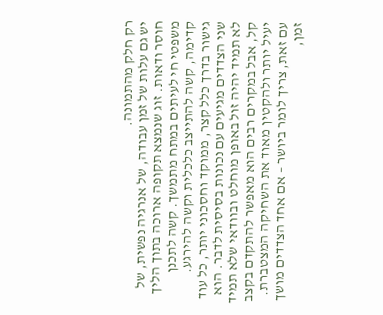רק חלק מהתמונה.
יש גם עלות של זמן עבודה, של אנרגיה נפשית, של חוסר ודאות. זוג שנמצא תקופה ארוכה בתוך הליך משפטי חי לעיתים במתח מתמשך. קשה לתכנן קדימה, קשה להתייצב כלכלית וקשה להירגע.
גישור בדרך כלל קצר, ממוקד וחסכוני יותר, כל עוד שני הצדדים מגיעים עם נכונות בסיסית לדבר. הוא לא תמיד יהיה זול באופן מוחלט ובוודאי שלא תמיד קל, אבל במקרים רבים הוא מאפשר להתקדם בקצב יעיל יותר ולהקטין מאוד את השחיקה המצטברת.
עם זאת, צריך לומר ביושר – אם אחד הצדדים מושך זמן,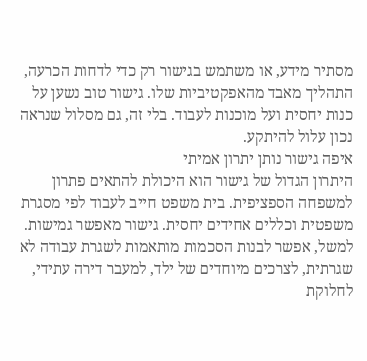מסתיר מידע, או משתמש בגישור רק כדי לדחות הכרעה, התהליך מאבד מהאפקטיביות שלו. גישור טוב נשען על כנות יחסית ועל מוכנות לעבוד. בלי זה, גם מסלול שנראה נכון עלול להיתקע.
איפה גישור נותן יתרון אמיתי
היתרון הגדול של גישור הוא היכולת להתאים פתרון למשפחה הספציפית. בית משפט חייב לעבוד לפי מסגרת משפטית וכללים אחידים יחסית. גישור מאפשר גמישות.
למשל, אפשר לבנות הסכמות מותאמות לשגרת עבודה לא שגרתית, לצרכים מיוחדים של ילד, למעבר דירה עתידי, לחלוקת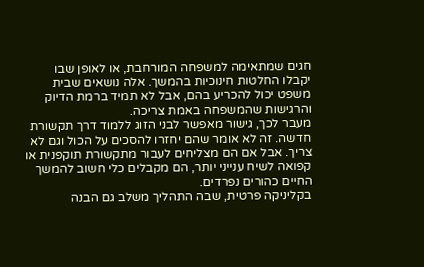חגים שמתאימה למשפחה המורחבת, או לאופן שבו יקבלו החלטות חינוכיות בהמשך. אלה נושאים שבית משפט יכול להכריע בהם, אבל לא תמיד ברמת הדיוק והרגישות שהמשפחה באמת צריכה.
מעבר לכך, גישור מאפשר לבני הזוג ללמוד דרך תקשורת חדשה. זה לא אומר שהם יחזרו להסכים על הכול וגם לא צריך. אבל אם הם מצליחים לעבור מתקשורת תוקפנית או קפואה לשיח ענייני יותר, הם מקבלים כלי חשוב להמשך החיים כהורים נפרדים.
בקליניקה פרטית, שבה התהליך משלב גם הבנה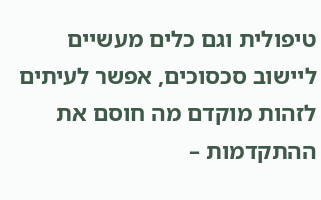טיפולית וגם כלים מעשיים ליישוב סכסוכים, אפשר לעיתים לזהות מוקדם מה חוסם את ההתקדמות –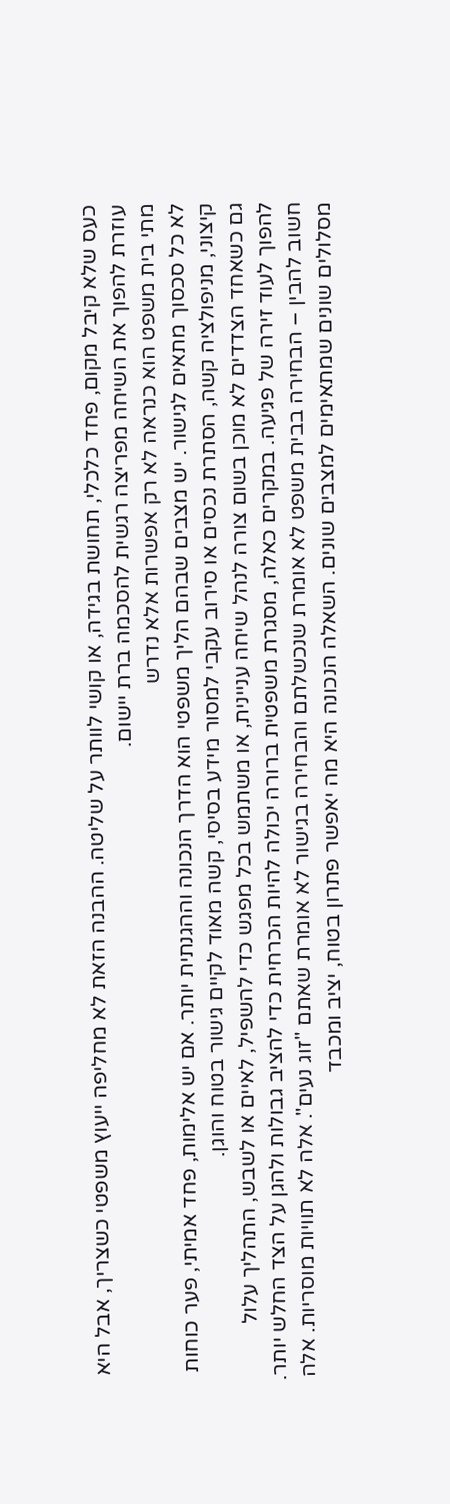כעס שלא קיבל מקום, פחד כלכלי, תחושת בגידה, או קושי לוותר על שליטה. ההבנה הזאת לא מחליפה ייעוץ משפטי כשצריך, אבל היא עוזרת להפוך את השיחה מפריצה רגשית להסכמה ברת יישום.
מתי בית משפט הוא כנראה לא רק אפשרות אלא נדרש
לא כל סכסוך מתאים לגישור. יש מצבים שבהם הליך משפטי הוא הדרך הנכונה וההגנתית יותר. אם יש אלימות, פחד אמיתי, פער כוחות קיצוני, מניפולציה קשה, הסתרת נכסים או סירוב עקבי למסור מידע בסיסי, קשה מאוד לקיים גישור בטוח והוגן.
גם כשאחד הצדדים לא מוכן בשום צורה לנהל שיחה עניינית, או משתמש בכל מפגש כדי להשפיל, לאיים או לשבש, התהליך עלול להפוך לעוד זירה של פגיעה. במקרים כאלה, מסגרת משפטית ברורה יכולה להיות הכרחית כדי להציב גבולות ולהגן על הצד החלש יותר.
חשוב להבין – הבחירה בבית משפט לא אומרת שנכשלתם והבחירה בגישור לא אומרת שאתם "זוג נעים". אלה לא תוויות מוסריות. אלה מסלולים שונים שמתאימים למצבים שונים. השאלה הנכונה היא מה יאפשר פתרון בטוח, יציב ומכבד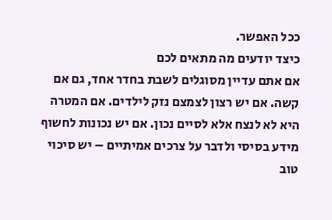ככל האפשר.
כיצד יודעים מה מתאים לכם
אם אתם עדיין מסוגלים לשבת בחדר אחד, גם אם קשה. אם יש רצון לצמצם נזק לילדים. אם המטרה היא לא לנצח אלא לסיים נכון. אם יש נכונות לחשוף מידע בסיסי ולדבר על צרכים אמיתיים – יש סיכוי טוב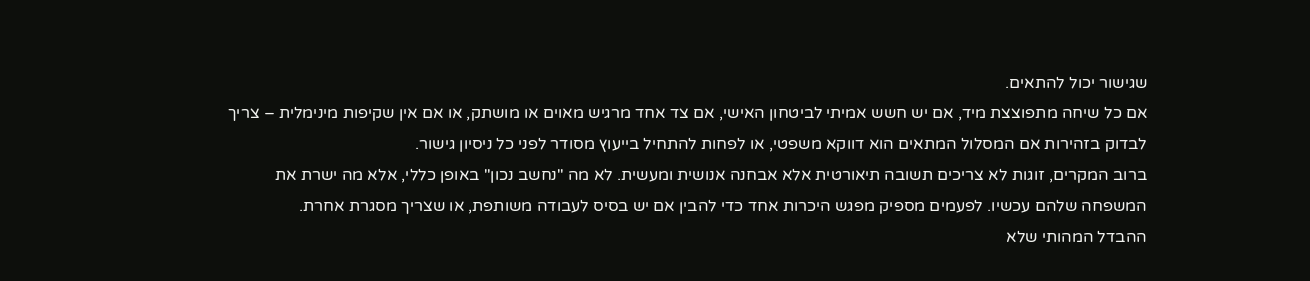שגישור יכול להתאים.
אם כל שיחה מתפוצצת מיד, אם יש חשש אמיתי לביטחון האישי, אם צד אחד מרגיש מאוים או מושתק, או אם אין שקיפות מינימלית – צריך לבדוק בזהירות אם המסלול המתאים הוא דווקא משפטי, או לפחות להתחיל בייעוץ מסודר לפני כל ניסיון גישור.
ברוב המקרים, זוגות לא צריכים תשובה תיאורטית אלא אבחנה אנושית ומעשית. לא מה "נחשב נכון" באופן כללי, אלא מה ישרת את המשפחה שלהם עכשיו. לפעמים מספיק מפגש היכרות אחד כדי להבין אם יש בסיס לעבודה משותפת, או שצריך מסגרת אחרת.
ההבדל המהותי שלא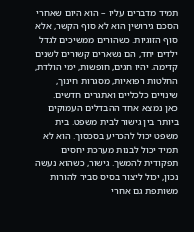תמיד מדברים עליו – הוא היום שאחרי
הסכם גירושין הוא לא סוף הקשר, אלא סוף הזוגיות. כשהורים ממשיכים לגדל ילדים יחד, הם נשארים קשורים לשנים קדימה. יהיו חגים, חופשות, ימי הולדת, החלטות רפואיות, מסגרות חינוך, שינויים כלכליים ואתגרים חדשים.
כאן נמצא אחד ההבדלים העמוקים ביותר בין גישור לבית משפט. בית משפט יכול להכריע בסכסוך. הוא לא תמיד יכול לבנות מערכת יחסים תפקודית להמשך. גישור, כשהוא נעשה נכון, יכול ליצור בסיס סביר להורות משותפת גם אחרי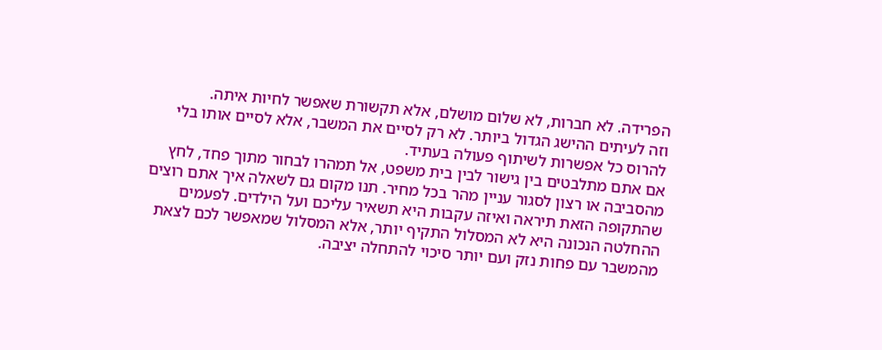הפרידה. לא חברות, לא שלום מושלם, אלא תקשורת שאפשר לחיות איתה.
וזה לעיתים ההישג הגדול ביותר. לא רק לסיים את המשבר, אלא לסיים אותו בלי להרוס כל אפשרות לשיתוף פעולה בעתיד.
אם אתם מתלבטים בין גישור לבין בית משפט, אל תמהרו לבחור מתוך פחד, לחץ מהסביבה או רצון לסגור עניין מהר בכל מחיר. תנו מקום גם לשאלה איך אתם רוצים שהתקופה הזאת תיראה ואיזה עקבות היא תשאיר עליכם ועל הילדים. לפעמים ההחלטה הנכונה היא לא המסלול התקיף יותר, אלא המסלול שמאפשר לכם לצאת מהמשבר עם פחות נזק ועם יותר סיכוי להתחלה יציבה.